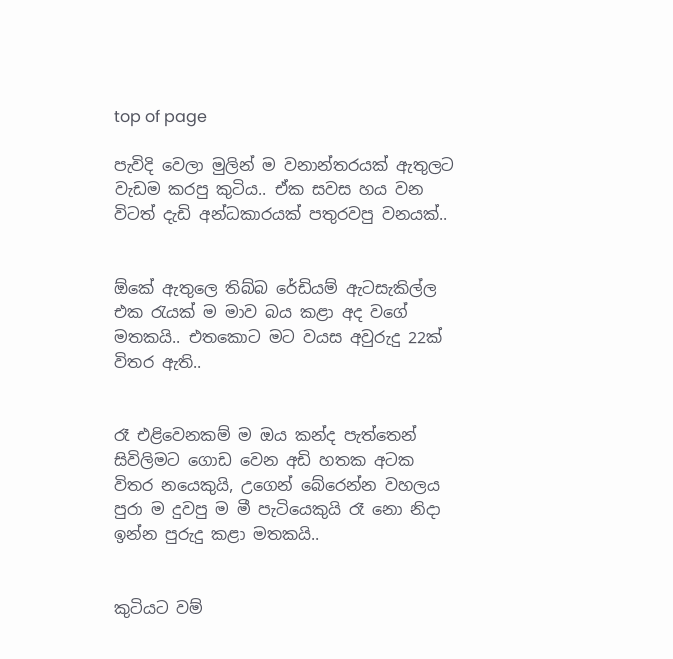top of page

පැවිදි වෙලා මුලින් ම වනාන්තරයක් ඇතුලට වැඩම කරපු කුටිය.. ඒක සවස හය වන විටත් දැඩි අන්ධකාරයක් පතුරවපු වනයක්..


ඕකේ ඇතුලෙ තිබ්බ රේඩියම් ඇටසැකිල්ල එක රැයක් ම මාව බය කළා අද වගේ මතකයි.. එතකොට මට වයස අවුරුදු 22ක් විතර ඇති..


රෑ එළිවෙනකම් ම ඔය කන්ද පැත්තෙන් සිවිලිමට ගොඩ වෙන අඩි හතක අටක විතර නයෙකුයි, උගෙන් බේරෙන්න වහලය පුරා ම දුවපු ම මී පැටියෙකුයි රෑ නො නිදා ඉන්න පුරුදු කළා මතකයි..


කුටියට වම්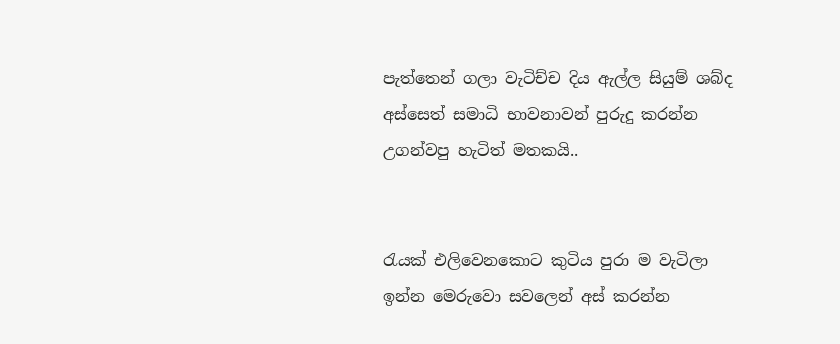පැත්තෙන් ගලා වැටිච්ච දිය ඇල්ල සියුම් ශබ්ද අස්සෙත් සමාධි භාවනාවන් පුරුදු කරන්න උගන්වපු හැටිත් මතකයි..


රැයක් එලිවෙනකොට කුටිය පුරා ම වැටිලා ඉන්න මෙරුවො සවලෙන් අස් කරන්න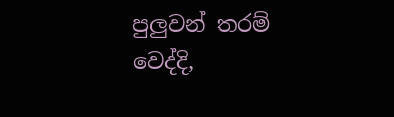පුලුවන් තරම් වෙද්දි,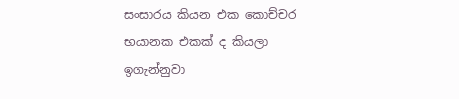සංසාරය කියන එක කොච්චර භයානක එකක් ද කියලා ඉගැන්නුවා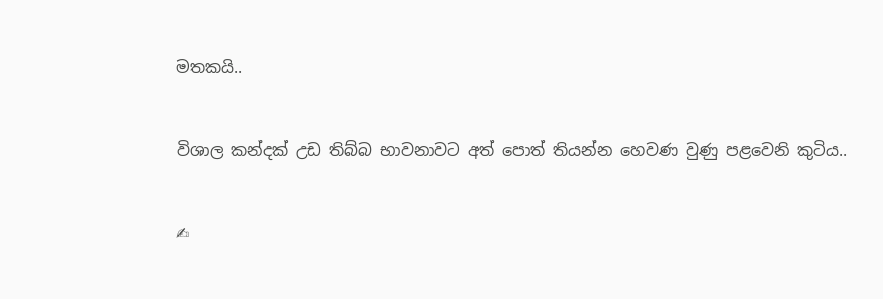මතකයි..


විශාල කන්දක් උඩ තිබ්බ භාවනාවට අත් පොත් තියන්න හෙවණ වුණු පළවෙනි කුටිය..


✍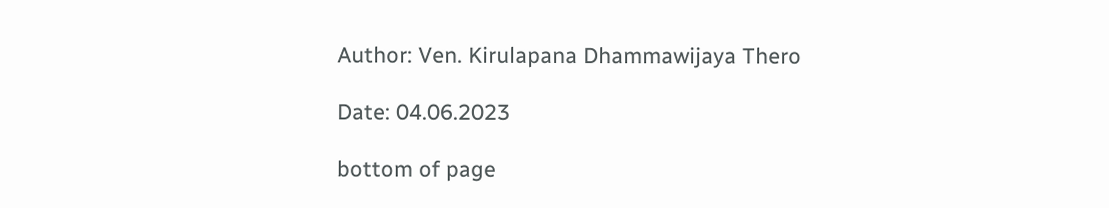Author: Ven. Kirulapana Dhammawijaya Thero

Date: 04.06.2023

bottom of page